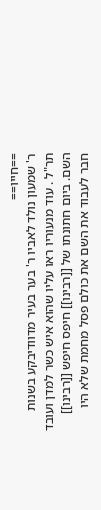==חייו==
ר' שמעון נולד לאביו ר' בער בעיר מדוודיבקע בשנות תר"ל . עוד מנעוריו ראו עליו שהוא איש כשר למדן ועובד השם. ביום חתונתו של [[רבינו]] חיפס חיפש [[רבינו]] חבר לעבוד את השם את כולם פסל מחמת שלא היו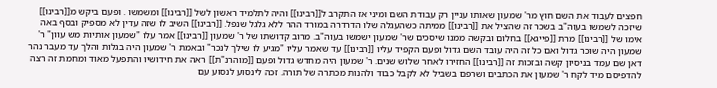חפצים לעבוד את השם חוץ מר' שמעון שאותו עניין רק עבודת השם ומיני אז התקרב ל[[רבינו]] והיה לתלמיד ראשון לשל [[רבינו]] ומשמשו . ופעם ביקש מ[[רבינו]] שיזכה לשמשו בעוה"ב בשכר זה שהציל את [[רבינו]] ממיתה כשהעגלה שלו הדרדרה במורד ההר ללא גלגל שנפל. [[רבינו]] השיב לו שזה עדין לא מספיק ובסף באה אימו של [[רבינו]] מרת [[פייגא]] בחלום ובקשה ממנו שיסכים שר' שמעון ישמשו בעוה"ב. מרוב קדושתו של ר' שמעון [[רבינו]] אמר עלו "שמעון אותיות מש עוון" ר' שמעון היה שוכר גדול ואם כל זה היה עובד השם גדול ופעם הקפיד עליו [[רבינו]] עד שאמר עליו "מגיע לו שילך לנכר" ובאמת ר' שמעון היה בגלות והלך עד מעבר נהר דאן שם עמד בניסיון קשה ובזכות זה [[רבינו]] החזירו לאחר שלוש שנים. ר' שמעון היה מחדש גדול ופעם [[מוהרנ"ת]] ראה את חידושיו והתפעל מאוד ומחמת זה רצה להדפיסם מיד לקח ר' שמעון את הכתבים ושרפם בשביל לא לקבל כבוד ולהנות מכתרה של תורה. זכה לינסוע לנסוע עם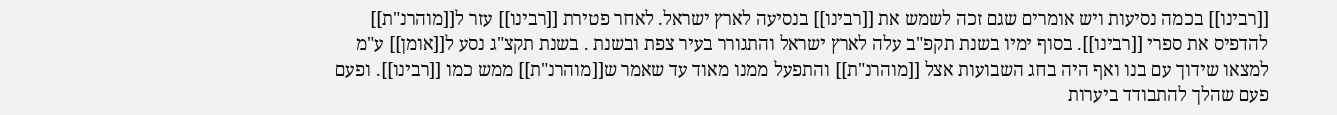[[רבינו]] בכמה נסיעות ויש אומרים שגם זכה לשמש את [[רבינו]] בנסיעה לארץ ישראל. לאחר פטירת [[רבינו]] עזר ל[[מוהרנ"ת]] להדפיס את ספרי [[רבינו]]. בסוף ימיו בשנת תקפ"ב עלה לארץ ישראל והתגורר בעיר צפת ובשנת . בשנת תקצ"ג נסע ל[[אומן]] ע"מ למצאו שידוך עם בנו ואף היה בחג השבועות אצל [[מוהרנ"ת]] והתפעל ממנו מאוד עד שאמר ש[[מוהרנ"ת]] ממש כמו [[רבינו]]. ופעם פעם שהלך להתבודד ביערות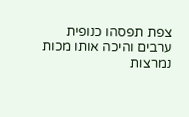צפת תפסהו כנופית ערבים והיכה אותו מכות נמרצות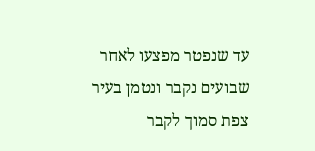עד שנפטר מפצעו לאחר שבועים נקבר ונטמן בעיר צפת סמוך לקבר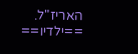האריז"ל.
==ילדיו==